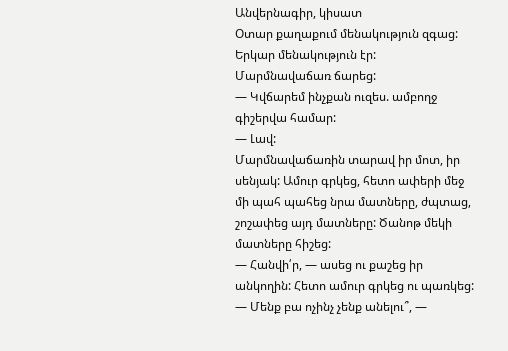Անվերնագիր, կիսատ
Օտար քաղաքում մենակություն զգաց: Երկար մենակություն էր:
Մարմնավաճառ ճարեց:
— Կվճարեմ ինչքան ուզես. ամբողջ գիշերվա համար:
— Լավ:
Մարմնավաճառին տարավ իր մոտ, իր սենյակ: Ամուր գրկեց, հետո ափերի մեջ մի պահ պահեց նրա մատները, ժպտաց, շոշափեց այդ մատները: Ծանոթ մեկի մատները հիշեց:
— Հանվի՛ր, — ասեց ու քաշեց իր անկողին: Հետո ամուր գրկեց ու պառկեց:
— Մենք բա ոչինչ չենք անելու՞, —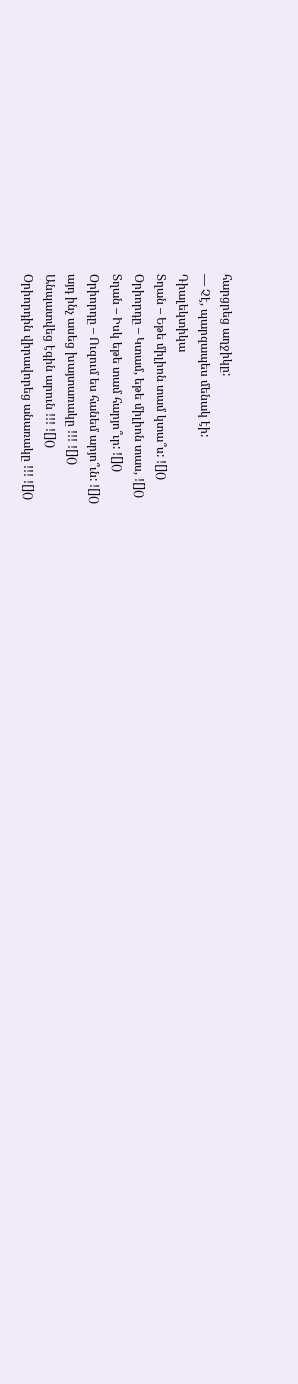հարցրեց աղջիկը:
— Չէ, պարզապես մենակ էի:
Դիալեկտիկա
Տղան – Եթե միլիոն տամ կտա՞ս: ![]()
Օրիորդը – Կտամ, եթե միլիոն տաս, ![]()
Տղան – Իսկ եթե տամ հարյո՞ւր: ![]()
Օրիորդը – Ուզում ես հանեմ արյո՞ւն: ![]()
այդ ինչ ասեց խայտառակը !!! ![]()
Անպատվեց էգին արուն !!! ![]()
Օրիորդին վիրավորեց անառակը !!! ![]()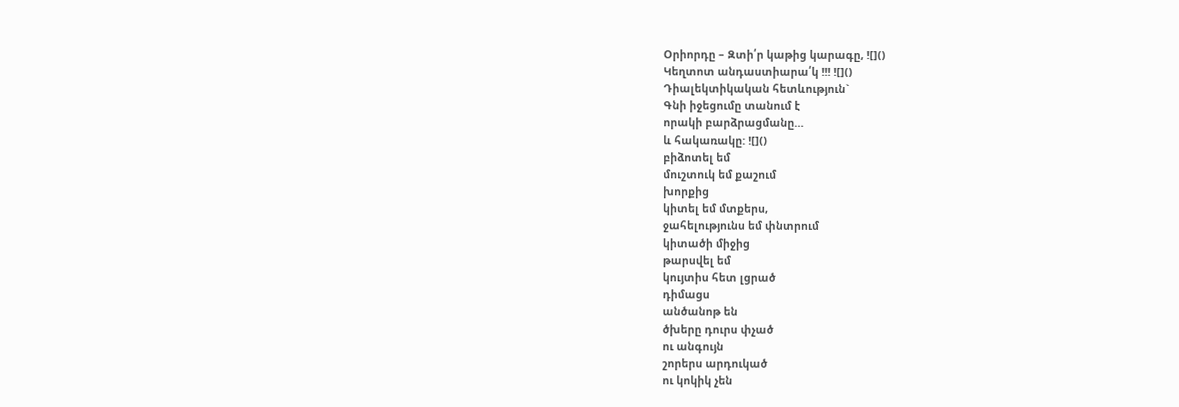Օրիորդը – Զտի՛ր կաթից կարագը, ![]()
Կեղտոտ անդաստիարա՛կ !!! ![]()
Դիալեկտիկական հետևություն`
Գնի իջեցումը տանում է
որակի բարձրացմանը…
և հակառակը: ![]()
բիձոտել եմ
մուշտուկ եմ քաշում
խորքից
կիտել եմ մտքերս,
ջահելությունս եմ փնտրում
կիտածի միջից
թարսվել եմ
կույտիս հետ լցրած
դիմացս
անծանոթ են
ծխերը դուրս փչած
ու անգույն
շորերս արդուկած
ու կոկիկ չեն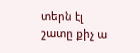տերն էլ
շատը քիչ ա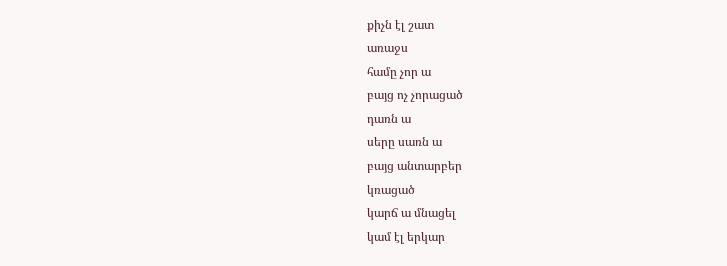քիչն էլ շատ
առաջս
համը չոր ա
բայց ոչ չորացած
դառն ա
սերը սառն ա
բայց անտարբեր
կռացած
կարճ ա մնացել
կամ էլ երկար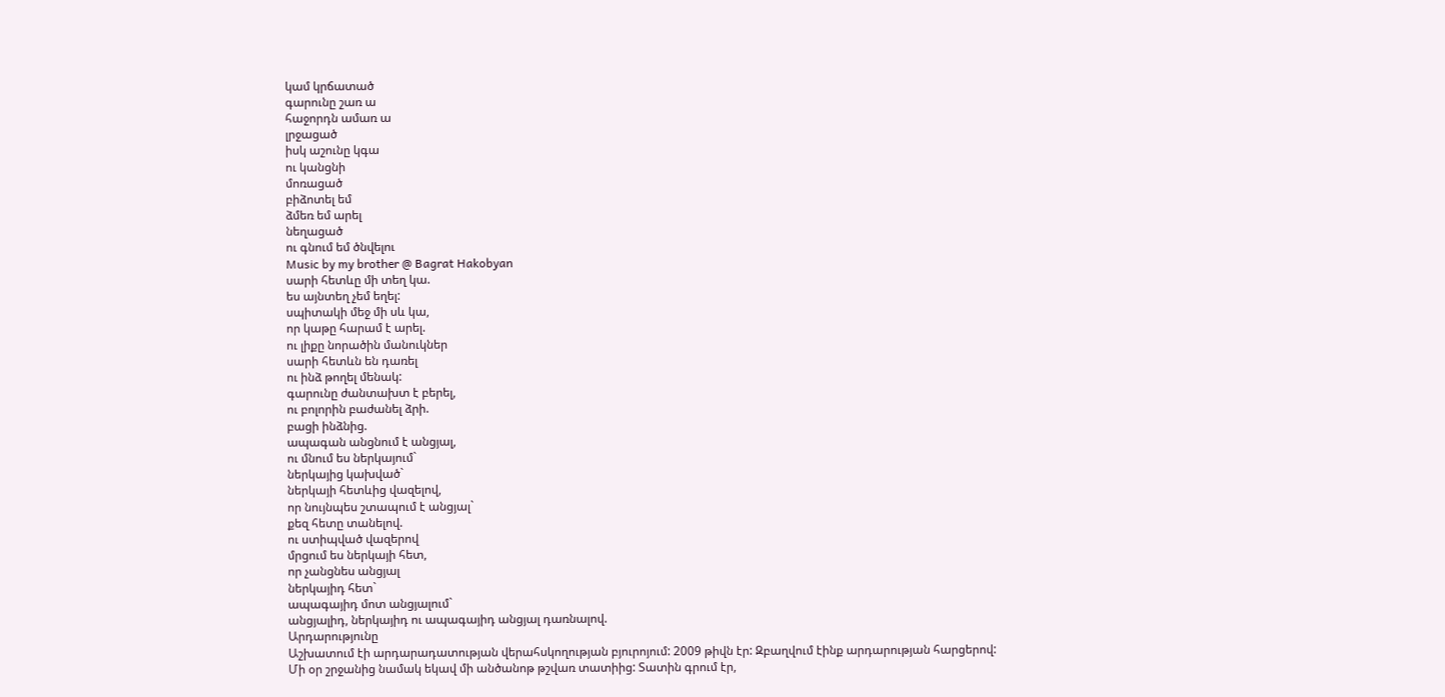կամ կրճատած
գարունը շառ ա
հաջորդն ամառ ա
լրջացած
իսկ աշունը կգա
ու կանցնի
մոռացած
բիձոտել եմ
ձմեռ եմ արել
նեղացած
ու գնում եմ ծնվելու
Music by my brother @ Bagrat Hakobyan
սարի հետևը մի տեղ կա.
ես այնտեղ չեմ եղել:
սպիտակի մեջ մի սև կա,
որ կաթը հարամ է արել.
ու լիքը նորածին մանուկներ
սարի հետևն են դառել
ու ինձ թողել մենակ:
գարունը ժանտախտ է բերել,
ու բոլորին բաժանել ձրի.
բացի ինձնից.
ապագան անցնում է անցյալ,
ու մնում ես ներկայում`
ներկայից կախված`
ներկայի հետևից վազելով,
որ նույնպես շտապում է անցյալ`
քեզ հետը տանելով.
ու ստիպված վազերով
մրցում ես ներկայի հետ,
որ չանցնես անցյալ
ներկայիդ հետ`
ապագայիդ մոտ անցյալում`
անցյալիդ, ներկայիդ ու ապագայիդ անցյալ դառնալով.
Արդարությունը
Աշխատում էի արդարադատության վերահսկողության բյուրոյում: 2009 թիվն էր: Զբաղվում էինք արդարության հարցերով:
Մի օր շրջանից նամակ եկավ մի անծանոթ թշվառ տատիից: Տատին գրում էր,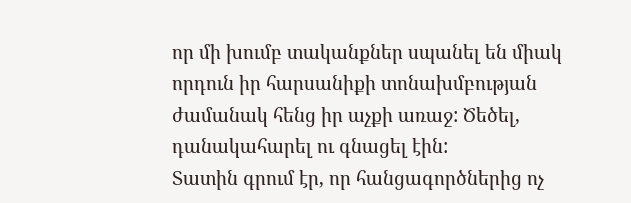որ մի խումբ տականքներ սպանել են միակ որդուն իր հարսանիքի տոնախմբության ժամանակ հենց իր աչքի առաջ: Ծեծել, դանակահարել ու գնացել էին:
Տատին գրում էր, որ հանցագործներից ոչ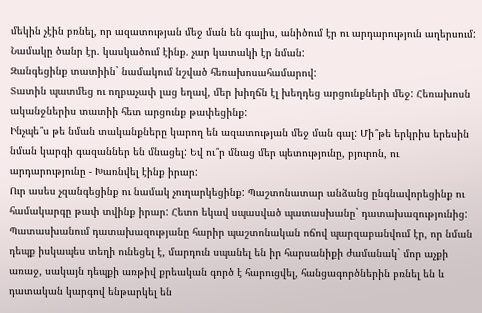մեկին չէին բռնել, որ ազատության մեջ ման են գալիս, անիծում էր ու արդարություն աղերսում:
Նամակը ծանր էր. կասկածում էինք. չար կատակի էր նման:
Զանգեցինք տատիին` նամակում նշված հեռախոսահամարով:
Տատին պատմեց ու ողբաչափ լաց եղավ, մեր խիղճն էլ խեղդեց արցունքների մեջ: Հեռախոսն ականջներիս տատիի հետ արցունք թափեցինք:
Ինչպե՞ս թե նման տականքները կարող են ազատության մեջ ման գալ: Մի՞թե երկրիս երեսին նման կարգի գազաններ են մնացել: Եվ ու՞ր մնաց մեր պետությունը, բյուրոն, ու արդարությունը - Խառնվել էինք իրար:
Ուր ասես չզանգեցինք ու նամակ չուղարկեցինք: Պաշտոնատար անձանց ընգնավորեցինք ու համակարգը թափ տվինք իրար: Հետո եկավ սպասված պատասխանը` դատախազությունից:
Պատասխանում դատախազությանը հարիր պաշտոնական ոճով պարզաբանվում էր, որ նման դեպք իսկապես տեղի ունեցել է, մարդուն սպանել են իր հարսանիքի ժամանակ` մոր աչքի առաջ, սակայն դեպքի առթիվ քրեական գործ է հարուցվել, հանցագործներին բռնել են և դատական կարգով ենթարկել են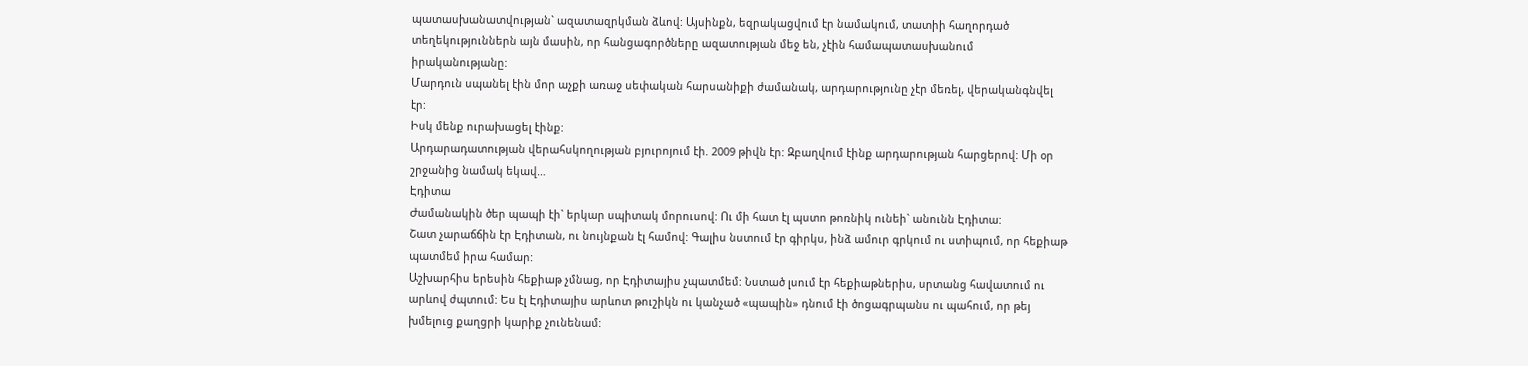պատասխանատվության` ազատազրկման ձևով: Այսինքն, եզրակացվում էր նամակում, տատիի հաղորդած տեղեկություններն այն մասին, որ հանցագործները ազատության մեջ են, չէին համապատասխանում իրականությանը:
Մարդուն սպանել էին մոր աչքի առաջ սեփական հարսանիքի ժամանակ, արդարությունը չէր մեռել, վերականգնվել էր:
Իսկ մենք ուրախացել էինք:
Արդարադատության վերահսկողության բյուրոյում էի. 2009 թիվն էր: Զբաղվում էինք արդարության հարցերով: Մի օր շրջանից նամակ եկավ…
Էդիտա
Ժամանակին ծեր պապի էի` երկար սպիտակ մորուսով: Ու մի հատ էլ պստո թոռնիկ ունեի` անունն Էդիտա:
Շատ չարաճճին էր Էդիտան, ու նույնքան էլ համով: Գալիս նստում էր գիրկս, ինձ ամուր գրկում ու ստիպում, որ հեքիաթ պատմեմ իրա համար:
Աշխարհիս երեսին հեքիաթ չմնաց, որ Էդիտայիս չպատմեմ: Նստած լսում էր հեքիաթներիս, սրտանց հավատում ու արևով ժպտում: Ես էլ Էդիտայիս արևոտ թուշիկն ու կանչած «պապին» դնում էի ծոցագրպանս ու պահում, որ թեյ խմելուց քաղցրի կարիք չունենամ: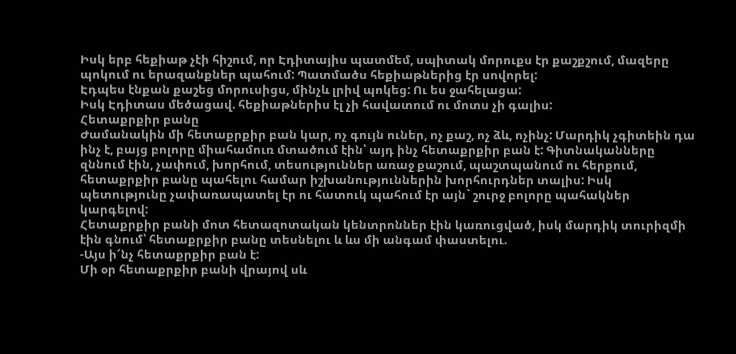Իսկ երբ հեքիաթ չէի հիշում, որ Էդիտայիս պատմեմ, սպիտակ մորուքս էր քաշքշում, մազերը պոկում ու երազանքներ պահում: Պատմածս հեքիաթներից էր սովորել:
Էդպես էնքան քաշեց մորուսիցս, մինչև լրիվ պոկեց: Ու ես ջահելացա:
Իսկ Էդիտաս մեծացավ. հեքիաթներիս էլ չի հավատում ու մոտս չի գալիս:
Հետաքրքիր բանը
Ժամանակին մի հետաքրքիր բան կար, ոչ գույն ուներ, ոչ քաշ, ոչ ձև, ոչինչ: Մարդիկ չգիտեին դա ինչ է, բայց բոլորը միահամուռ մտածում էին՝ այդ ինչ հետաքրքիր բան է: Գիտնականները զննում էին, չափում, խորհում, տեսություններ առաջ քաշում, պաշտպանում ու հերքում, հետաքրքիր բանը պահելու համար իշխանություններին խորհուրդներ տալիս: Իսկ պետությունը չափառապատել էր ու հատուկ պահում էր այն` շուրջ բոլորը պահակներ կարգելով:
Հետաքրքիր բանի մոտ հետազոտական կենտրոններ էին կառուցված, իսկ մարդիկ տուրիզմի էին գնում՝ հետաքրքիր բանը տեսնելու և ևս մի անգամ փաստելու.
-Այս ի՜նչ հետաքրքիր բան է:
Մի օր հետաքրքիր բանի վրայով սև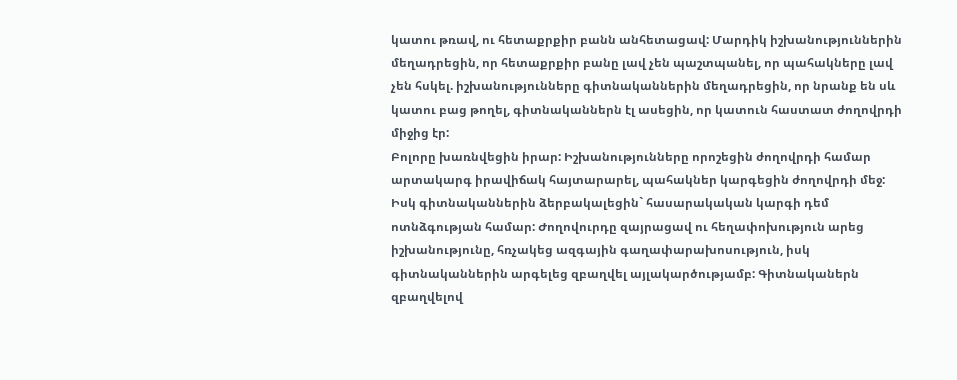կատու թռավ, ու հետաքրքիր բանն անհետացավ: Մարդիկ իշխանություններին մեղադրեցին, որ հետաքրքիր բանը լավ չեն պաշտպանել, որ պահակները լավ չեն հսկել. իշխանությունները գիտնականներին մեղադրեցին, որ նրանք են սև կատու բաց թողել, գիտնականներն էլ ասեցին, որ կատուն հաստատ ժողովրդի միջից էր:
Բոլորը խառնվեցին իրար: Իշխանությունները որոշեցին ժողովրդի համար արտակարգ իրավիճակ հայտարարել, պահակներ կարգեցին ժողովրդի մեջ: Իսկ գիտնականներին ձերբակալեցին` հասարակական կարգի դեմ ոտնձգության համար: Ժողովուրդը զայրացավ ու հեղափոխություն արեց իշխանությունը, հռչակեց ազգային գաղափարախոսություն, իսկ գիտնականներին արգելեց զբաղվել այլակարծությամբ: Գիտնականերն զբաղվելով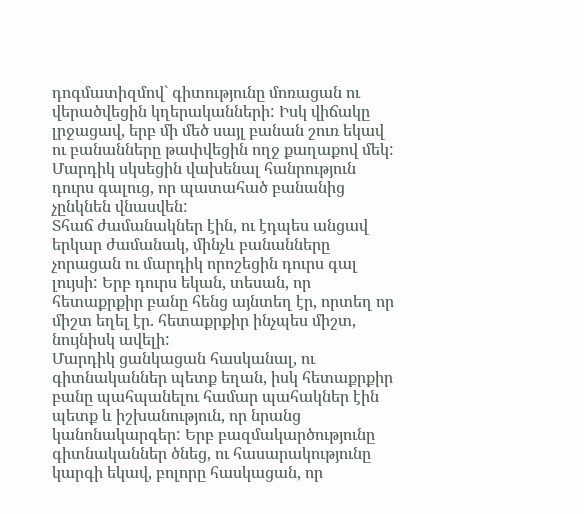դոգմատիզմով` գիտությունը մոռացան ու վերածվեցին կղերականների: Իսկ վիճակը լրջացավ, երբ մի մեծ սայլ բանան շուռ եկավ ու բանանները թափվեցին ողջ քաղաքով մեկ: Մարդիկ սկսեցին վախենալ հանրություն դուրս գալուց, որ պատահած բանանից չընկնեն վնասվեն:
Տհաճ ժամանակներ էին, ու էդպես անցավ երկար ժամանակ, մինչև բանանները չորացան ու մարդիկ որոշեցին դուրս գալ լույսի: Երբ դուրս եկան, տեսան, որ հետաքրքիր բանը հենց այնտեղ էր, որտեղ որ միշտ եղել էր. հետաքրքիր ինչպես միշտ, նույնիսկ ավելի:
Մարդիկ ցանկացան հասկանալ, ու գիտնականներ պետք եղան, իսկ հետաքրքիր բանը պահպանելու համար պահակներ էին պետք և իշխանություն, որ նրանց կանոնակարգեր: Երբ բազմակարծությունը գիտնականներ ծնեց, ու հասարակությունը կարգի եկավ, բոլորը հասկացան, որ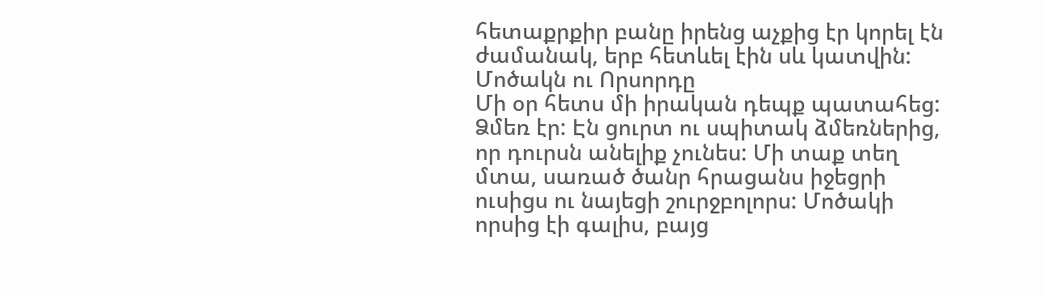հետաքրքիր բանը իրենց աչքից էր կորել էն ժամանակ, երբ հետևել էին սև կատվին:
Մոծակն ու Որսորդը
Մի օր հետս մի իրական դեպք պատահեց:
Ձմեռ էր: Էն ցուրտ ու սպիտակ ձմեռներից, որ դուրսն անելիք չունես: Մի տաք տեղ մտա, սառած ծանր հրացանս իջեցրի ուսիցս ու նայեցի շուրջբոլորս: Մոծակի որսից էի գալիս, բայց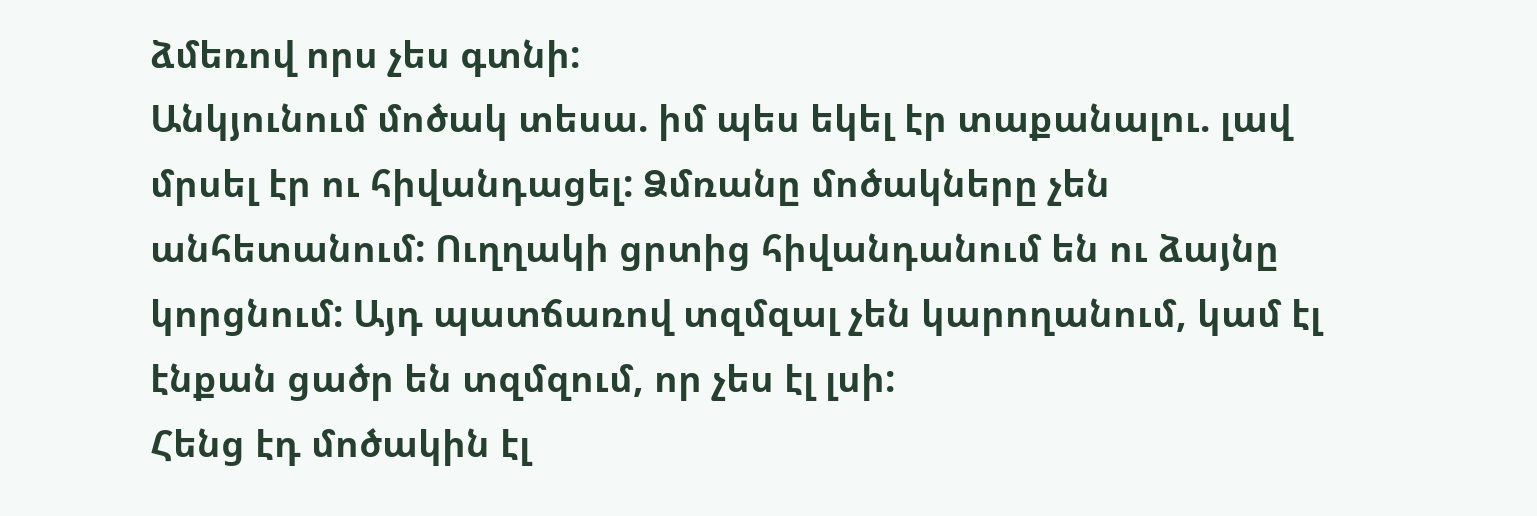ձմեռով որս չես գտնի:
Անկյունում մոծակ տեսա. իմ պես եկել էր տաքանալու. լավ մրսել էր ու հիվանդացել: Ձմռանը մոծակները չեն անհետանում: Ուղղակի ցրտից հիվանդանում են ու ձայնը կորցնում: Այդ պատճառով տզմզալ չեն կարողանում, կամ էլ էնքան ցածր են տզմզում, որ չես էլ լսի:
Հենց էդ մոծակին էլ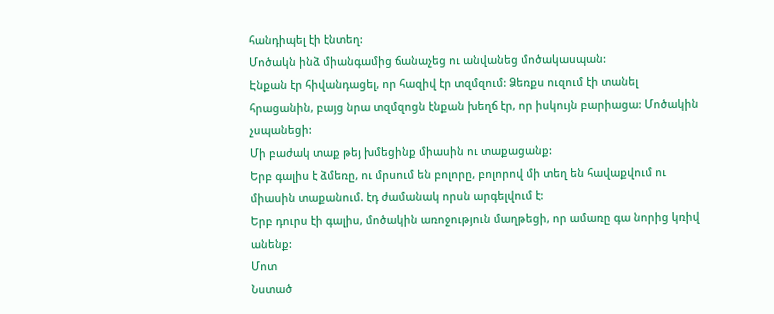հանդիպել էի էնտեղ:
Մոծակն ինձ միանգամից ճանաչեց ու անվանեց մոծակասպան:
Էնքան էր հիվանդացել, որ հազիվ էր տզմզում: Ձեռքս ուզում էի տանել հրացանին, բայց նրա տզմզոցն էնքան խեղճ էր, որ իսկույն բարիացա: Մոծակին չսպանեցի:
Մի բաժակ տաք թեյ խմեցինք միասին ու տաքացանք:
Երբ գալիս է ձմեռը, ու մրսում են բոլորը, բոլորով մի տեղ են հավաքվում ու միասին տաքանում. էդ ժամանակ որսն արգելվում է:
Երբ դուրս էի գալիս, մոծակին առոջություն մաղթեցի, որ ամառը գա նորից կռիվ անենք:
Մոտ
Նստած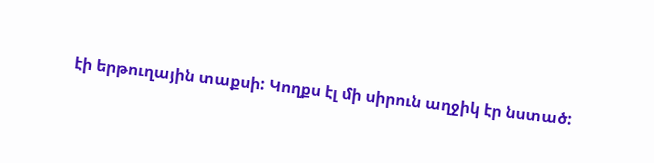էի երթուղային տաքսի: Կողքս էլ մի սիրուն աղջիկ էր նստած: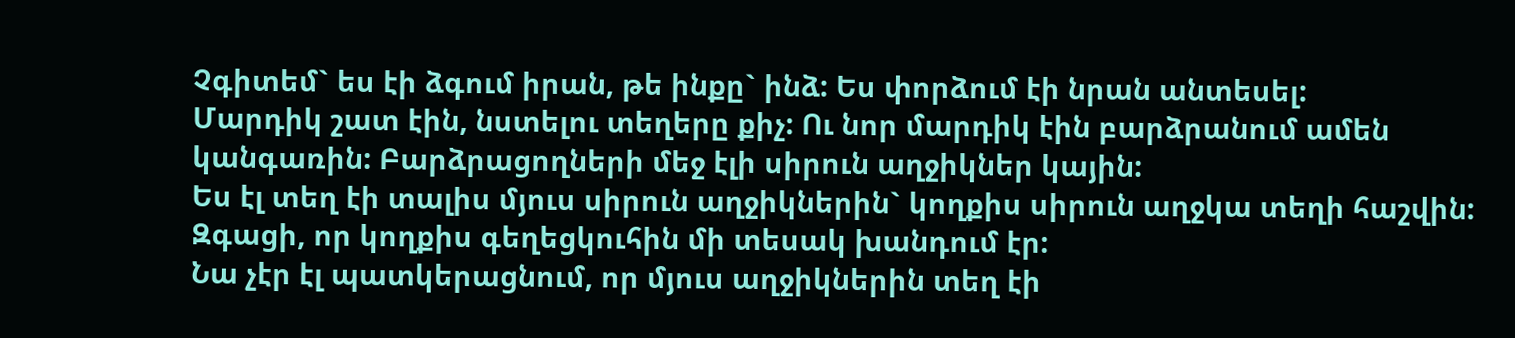Չգիտեմ` ես էի ձգում իրան, թե ինքը` ինձ: Ես փորձում էի նրան անտեսել:
Մարդիկ շատ էին, նստելու տեղերը քիչ: Ու նոր մարդիկ էին բարձրանում ամեն կանգառին: Բարձրացողների մեջ էլի սիրուն աղջիկներ կային:
Ես էլ տեղ էի տալիս մյուս սիրուն աղջիկներին` կողքիս սիրուն աղջկա տեղի հաշվին:
Զգացի, որ կողքիս գեղեցկուհին մի տեսակ խանդում էր:
Նա չէր էլ պատկերացնում, որ մյուս աղջիկներին տեղ էի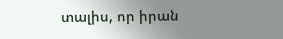տալիս, որ իրան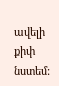ավելի քիփ նստեմ: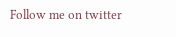Follow me on twitter